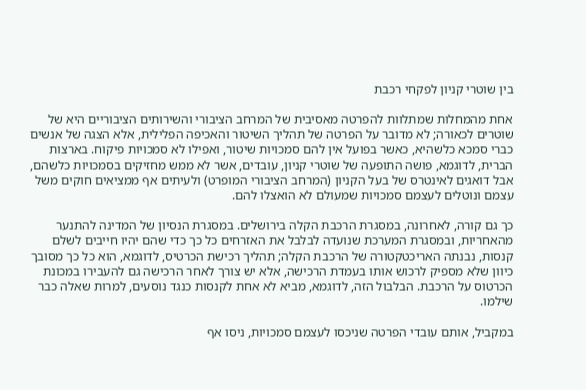בין שוטרי קניון לפקחי רכבת

אחת מהמחלות שמתלוות להפרטה מאסיבית של המרחב הציבורי והשירותים הציבוריים היא של שוטרים לכאורה; לא מדובר על הפרטה של תהליך השיטור והאכיפה הפלילית, אלא הצגה של אנשים כברי סמכא כלשהיא, כאשר בפועל אין להם סמכויות שיטור, ואפילו לא סמכויות פיקוח. בארצות הברית, לדוגמא, פושה התופעה של שוטרי קניון, עובדים, אשר לא ממש מחזיקים בסמכויות כלשהם, אבל דואגים לאינטרס של בעל הקניון (המרחב הציבורי המופרט) ולעיתים אף ממציאים חוקים משל עצמם ונוטלים לעצמם סמכויות שמעולם לא הואצלו להם.

כך גם קורה, לאחרונה, במסגרת הרכבת הקלה בירושלים. במסגרת הנסיון של המדינה להתנער מהאחריות, ובמסגרת המערכת שנועדה לבלבל את האזרחים כל כך כדי שהם יהיו חייבים לשלם קנסות, נבנתה האריכטקטורה של הרכבת הקלה; תהליך רכישת הכרטיס, לדוגמא, הוא כל כך מסובך כיוון שלא מספיק לרכוש אותו בעמדת הרכישה, אלא יש צורך לאחר הרכישה גם להעבירו במכונת הכרטוס על הרכבת. הבלבול הזה, לדוגמא, מביא לא אחת לקנסות כנגד נוסעים, למרות שאלה כבר שילמו.

במקביל, אותם עובדי הפרטה שניכסו לעצמם סמכויות, ניסו אף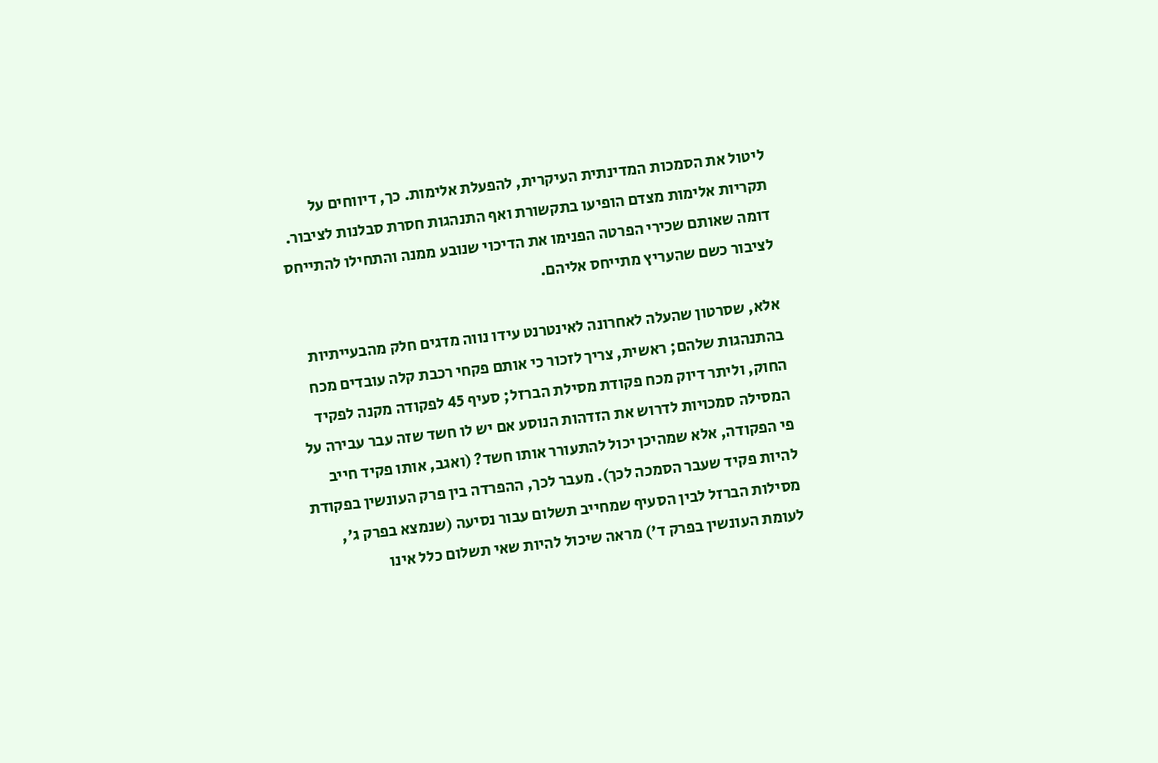ליטול את הסמכות המדינתית העיקרית, להפעלת אלימות. כך, דיווחים על תקריות אלימות מצדם הופיעו בתקשורת ואף התנהגות חסרת סבלנות לציבור. דומה שאותם שכירי הפרטה הפנימו את הדיכוי שנובע ממנה והתחילו להתייחס לציבור כשם שהעריץ מתייחס אליהם.

אלא, שסרטון שהעלה לאחרונה לאינטרנט עידו נווה מדגים חלק מהבעייתיות בהתנהגות שלהם; ראשית, צריך לזכור כי אותם פקחי רכבת קלה עובדים מכח החוק, וליתר דיוק מכח פקודת מסילת הברזל; סעיף 45 לפקודה מקנה לפקיד המסילה סמכויות לדרוש את הזדהות הנוסע אם יש לו חשד שזה עבר עבירה על פי הפקודה, אלא שמהיכן יכול להתעורר אותו חשד? (ואגב, אותו פקיד חייב להיות פקיד שעבר הסמכה לכך). מעבר לכך, ההפרדה בין פרק העונשין בפקודת מסילות הברזל לבין הסעיף שמחייב תשלום עבור נסיעה (שנמצא בפרק ג', לעומת העונשין בפרק ד') מראה שיכול להיות שאי תשלום כלל אינו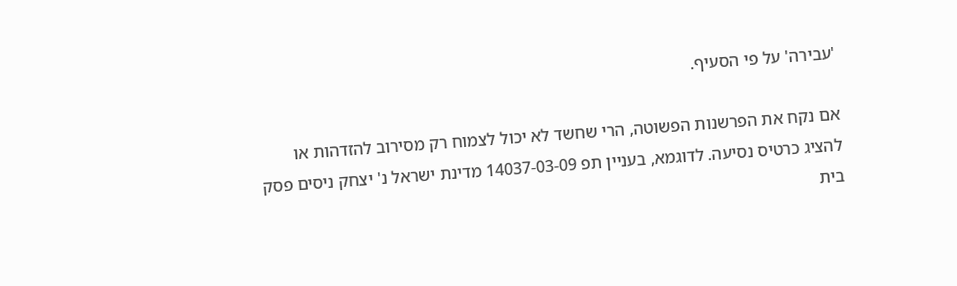'עבירה' על פי הסעיף.

אם נקח את הפרשנות הפשוטה, הרי שחשד לא יכול לצמוח רק מסירוב להזדהות או להציג כרטיס נסיעה. לדוגמא, בעניין תפ 14037-03-09 מדינת ישראל נ' יצחק ניסים פסק בית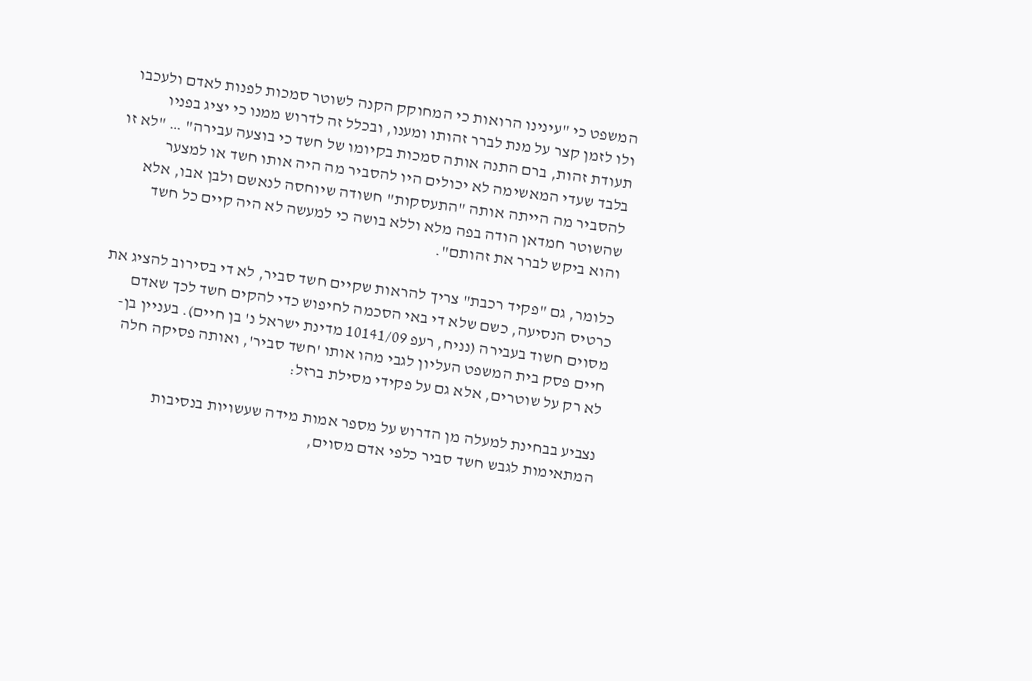המשפט כי "עינינו הרואות כי המחוקק הקנה לשוטר סמכות לפנות לאדם ולעכבו ולו לזמן קצר על מנת לברר זהותו ומענו, ובכלל זה לדרוש ממנו כי יציג בפניו תעודת זהות, ברם התנה אותה סמכות בקיומו של חשד כי בוצעה עבירה" … "לא זו בלבד שעדי המאשימה לא יכולים היו להסביר מה היה אותו חשד או למצער להסביר מה הייתה אותה "התעסקות" חשודה שיוחסה לנאשם ולבן אבו, אלא שהשוטר חמדאן הודה בפה מלא וללא בושה כי למעשה לא היה קיים כל חשד והוא ביקש לברר את זהותם".

כלומר, גם "פקיד רכבת" צריך להראות שקיים חשד סביר, לא די בסירוב להציג את כרטיס הנסיעה, כשם שלא די באי הסכמה לחיפוש כדי להקים חשד לכך שאדם מסוים חשוד בעבירה (נניח, רעפ 10141/09 מדינת ישראל נ' בן חיים). בעניין בן-חיים פסק בית המשפט העליון לגבי מהו אותו 'חשד סביר', ואותה פסיקה חלה לא רק על שוטרים, אלא גם על פקידי מסילת ברזל:

נצביע בבחינת למעלה מן הדרוש על מספר אמות מידה שעשויות בנסיבות המתאימות לגבש חשד סביר כלפי אדם מסוים,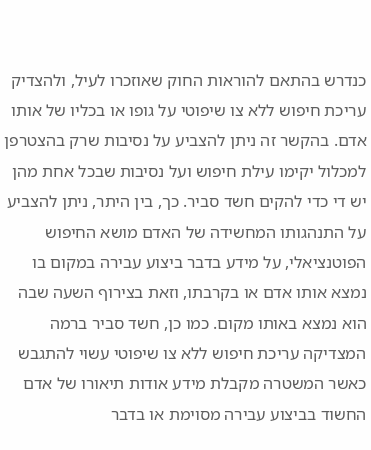כנדרש בהתאם להוראות החוק שאוזכרו לעיל, ולהצדיק עריכת חיפוש ללא צו שיפוטי על גופו או בכליו של אותו אדם. בהקשר זה ניתן להצביע על נסיבות שרק בהצטרפן למכלול יקימו עילת חיפוש ועל נסיבות שבכל אחת מהן יש די כדי להקים חשד סביר. כך, בין היתר, ניתן להצביע על התנהגותו המחשידה של האדם מושא החיפוש הפוטנציאלי, על מידע בדבר ביצוע עבירה במקום בו נמצא אותו אדם או בקרבתו, וזאת בצירוף השעה שבה הוא נמצא באותו מקום. כמו כן, חשד סביר ברמה המצדיקה עריכת חיפוש ללא צו שיפוטי עשוי להתגבש כאשר המשטרה מקבלת מידע אודות תיאורו של אדם החשוד בביצוע עבירה מסוימת או בדבר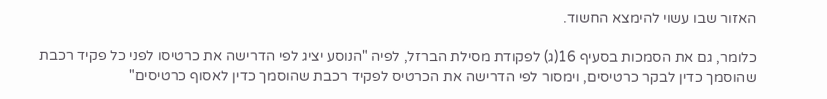האזור שבו עשוי להימצא החשוד.

כלומר, גם את הסמכות בסעיף 16(ג) לפקודת מסילת הברזל, לפיה "הנוסע יציג לפי הדרישה את כרטיסו לפני כל פקיד רכבת שהוסמך כדין לבקר כרטיסים, וימסור לפי הדרישה את הכרטיס לפקיד רכבת שהוסמך כדין לאסוף כרטיסים"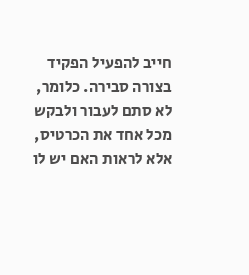חייב להפעיל הפקיד בצורה סבירה. כלומר, לא סתם לעבור ולבקש מכל אחד את הכרטיס, אלא לראות האם יש לו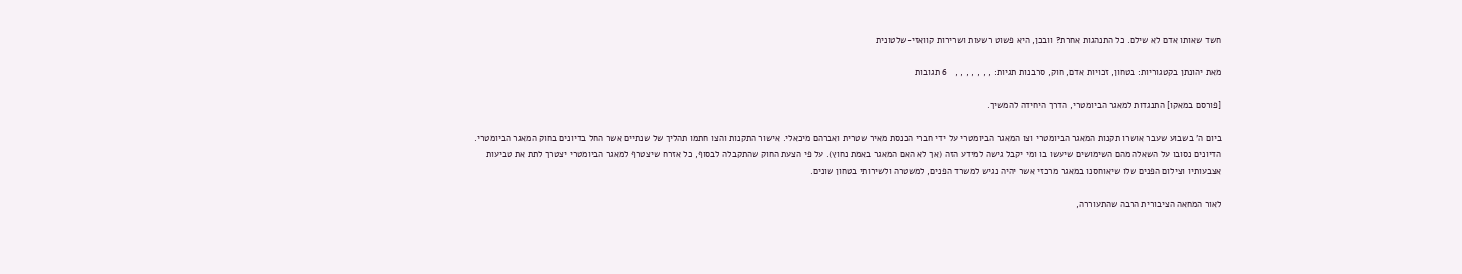חשד שאותו אדם לא שילם. כל התנהגות אחרת? וובכן, היא פשוט רשעות ושרירות קוואזי-שלטונית

מאת יהונתן בקטגוריות: בטחון, זכויות אדם, חוק, סרבנות תגיות: , , , , , , ,   6 תגובות

[פורסם במאקו] התנגדות למאגר הביומטרי, הדרך היחידה להמשיך.

ביום ה' בשבוע שעבר אושרו תקנות המאגר הביומטרי וצו המאגר הביומטרי על ידי חברי הכנסת מאיר שטרית ואברהם מיכאלי. אישור התקנות והצו חתמו תהליך של שנתיים אשר החל בדיונים בחוק המאגר הביומטרי. הדיונים נסובו על השאלה מהם השימושים שיעשו בו ומי יקבל גישה למידע הזה (אך לא האם המאגר באמת נחוץ). על פי הצעת החוק שהתקבלה לבסוף, כל אזרח שיצטרף למאגר הביומטרי יצטרך לתת את טביעות אצבעותיו וצילום הפנים שלו שיאוחסנו במאגר מרכזי אשר יהיה נגיש למשרד הפנים, למשטרה ולשירותי בטחון שונים.

לאור המחאה הציבורית הרבה שהתעוררה,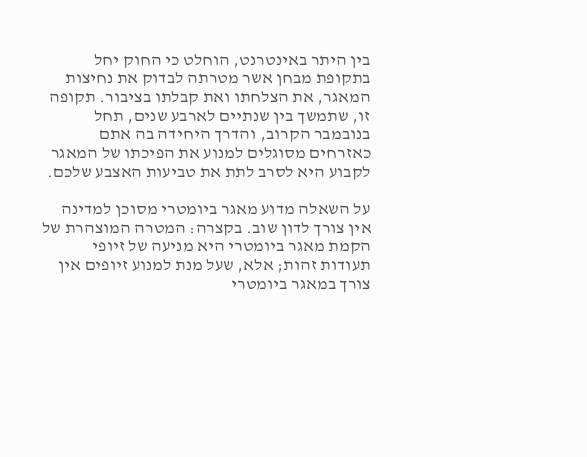בין היתר באינטרנט, הוחלט כי החוק יחל בתקופת מבחן אשר מטרתה לבדוק את נחיצות המאגר, את הצלחתו ואת קבלתו בציבור. תקופה זו, שתמשך בין שנתיים לארבע שנים, תחל בנובמבר הקרוב, והדרך היחידה בה אתם כאזרחים מסוגלים למנוע את הפיכתו של המאגר לקבוע היא לסרב לתת את טביעות האצבע שלכם.

על השאלה מדוע מאגר ביומטרי מסוכן למדינה אין צורך לדון שוב. בקצרה: המטרה המוצהרת של הקמת מאגר ביומטרי היא מניעה של זיופי תעודות זהות; אלא, שעל מנת למנוע זיופים אין צורך במאגר ביומטרי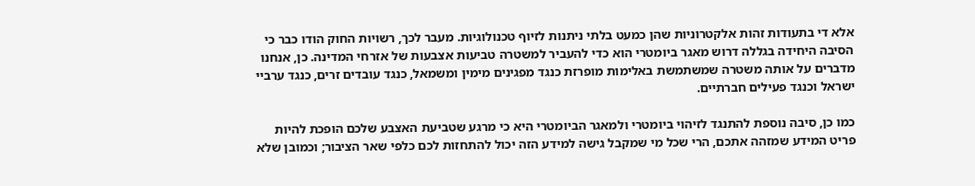אלא די בתעודות זהות אלקטרוניות שהן כמעט בלתי ניתנות לזיוף טכנולוגיות. מעבר לכך, רשויות החוק הודו כבר כי הסיבה היחידה בגללה דרוש מאגר ביומטרי הוא כדי להעביר למשטרה טביעות אצבעות של אזרחי המדינה. כן, אנחנו מדברים על אותה משטרה שמשתמשת באלימות מופרזת כנגד מפגינים מימין ומשמאל, כנגד עובדים זרים, כנגד ערביי ישראל וכנגד פעילים חברתיים.

כמו כן, סיבה נוספת להתנגד לזיהוי ביומטרי ולמאגר הביומטרי היא כי מרגע שטביעת האצבע שלכם הופכת להיות פריט המידע שמזהה אתכם, הרי שכל מי שמקבל גישה למידע הזה יכול להתחזות לכם כלפי שאר הציבור; וכמובן שלא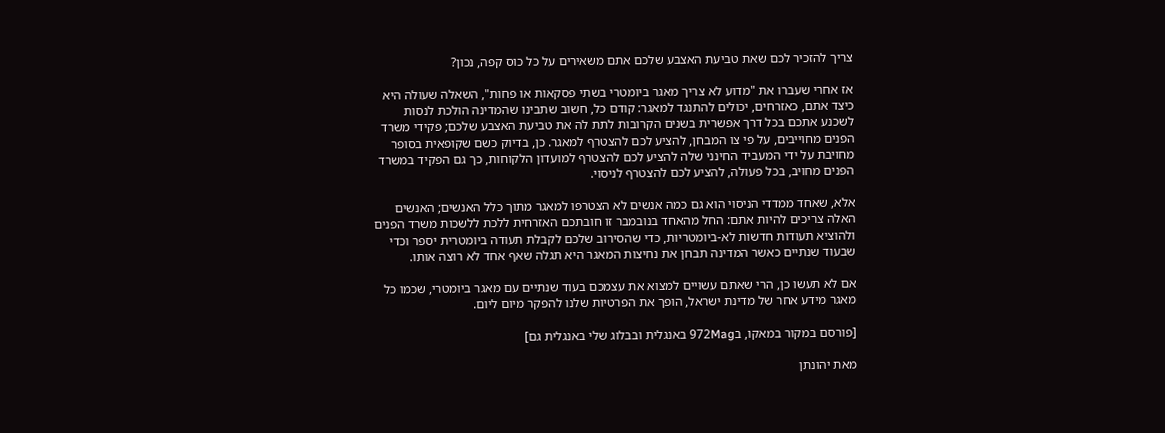צריך להזכיר לכם שאת טביעת האצבע שלכם אתם משאירים על כל כוס קפה, נכון?

אז אחרי שעברו את "מדוע לא צריך מאגר ביומטרי בשתי פסקאות או פחות", השאלה שעולה היא כיצד אתם, כאזרחים, יכולים להתנגד למאגר: קודם כל, חשוב שתבינו שהמדינה הולכת לנסות לשכנע אתכם בכל דרך אפשרית בשנים הקרובות לתת לה את טביעת האצבע שלכם; פקידי משרד הפנים מחוייבים, על פי צו המבחן, להציע לכם להצטרף למאגר. כן, בדיוק כשם שקופאית בסופר מחויבת על ידי המעביד החינני שלה להציע לכם להצטרף למועדון הלקוחות, כך גם הפקיד במשרד הפנים מחויב, בכל פעולה, להציע לכם להצטרף לניסוי.

אלא, שאחד ממדדי הניסוי הוא גם כמה אנשים לא הצטרפו למאגר מתוך כלל האנשים; האנשים האלה צריכים להיות אתם: החל מהאחד בנובמבר זו חובתכם האזרחית ללכת ללשכות משרד הפנים ולהוציא תעודות חדשות לא-ביומטריות, כדי שהסירוב שלכם לקבלת תעודה ביומטרית יספר וכדי שבעוד שנתיים כאשר המדינה תבחן את נחיצות המאגר היא תגלה שאף אחד לא רוצה אותו.

אם לא תעשו כן, הרי שאתם עשויים למצוא את עצמכם בעוד שנתיים עם מאגר ביומטרי, שכמו כל מאגר מידע אחר של מדינת ישראל, הופך את הפרטיות שלנו להפקר מיום ליום.

[פורסם במקור במאקו, ב972Mag באנגלית ובבלוג שלי באנגלית גם]

מאת יהונתן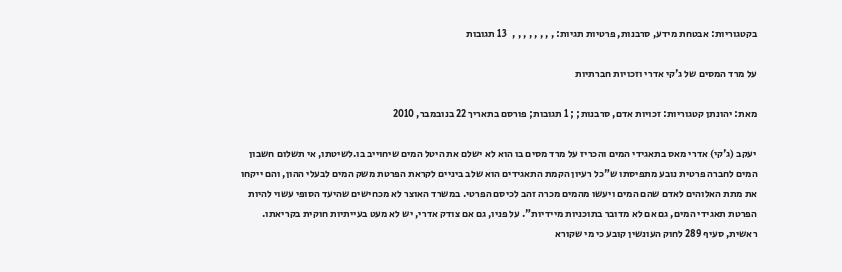בקטגוריות: אבטחת מידע, סרבנות, פרטיות תגיות: , , , , , , , ,   13 תגובות

על מרד המסים של ג'קי אדרי וזכויות חברתיות

מאת: יהונתן קטגוריות: זכויות אדם, סרבנות; ; 1 תגובות; פורסם בתאריך 22 בנובמבר, 2010

יעקב (ג'קי) אדרי מאס בתאגידי המים והכריז על מרד מסים בו הוא לא ישלם את היטל המים שיחוייב בו.לשיטתו, אי תשלום חשבון המים לחברה פרטית נובע מתפיסתו ש"כל רעיון הקמת התאגידים הוא שלב ביניים לקראת הפרטת משק המים לבעלי ההון, והם ייקחו את מתת האלוהים לאדם שהם המים ויעשו מהמים מכרה זהב לכיסם הפרטי. במשרד האוצר לא מכחישים שהיעד הסופי עשוי להיות הפרטת תאגידי המים, גם אם לא מדובר בתוכניות מיידיות". על פניו, גם אם צודק אדרי, יש לא מעט בעייתיות חוקית בקריאתו. ראשית, סעיף 289 לחוק העונשין קובע כי מי שקורא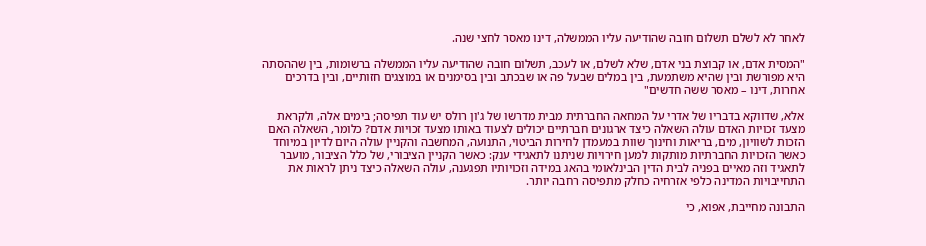לאחר לא לשלם תשלום חובה שהודיעה עליו הממשלה, דינו מאסר לחצי שנה.

"המסית אדם, או קבוצת בני אדם, שלא לשלם, או לעכב, תשלום חובה שהודיעה עליו הממשלה ברשומות, בין שההסתה היא מפורשת ובין שהיא משתמעת, בין במלים שבעל פה או שבכתב ובין בסימנים או במוצגים חזותיים, ובין בדרכים אחרות, דינו – מאסר ששה חדשים"

אלא, שדווקא בדבריו של אדרי על המחאה החברתית מבית מדרשו של ג'ון רולס יש עוד תפיסה; בימים אלה, ולקראת מצעד זכויות האדם עולה השאלה כיצד ארגונים חברתיים יכולים לצעוד באותו מצעד זכויות אדם? כלומר, השאלה האם הזכות לשוויון, מים, בריאות וחינוך שוות במעמדן לחירות הביטוי, התנועה, המחשבה והקניין עולה היום לדיון במיוחד כאשר הזכויות החברתיות מותקות למען חירויות שניתנו לתאגידי ענק: כאשר הקניין הציבורי, של כלל הציבור, מועבר לתאגיד וזה מאיים בפניה לבית הדין הבינלאומי בהאג במידה וזכויותיו תפגענה, עולה השאלה כיצד ניתן לראות את התחייבויות המדינה כלפי אזרחיה כחלק מתפיסה רחבה יותר.

התבונה מחייבת, אפוא, כי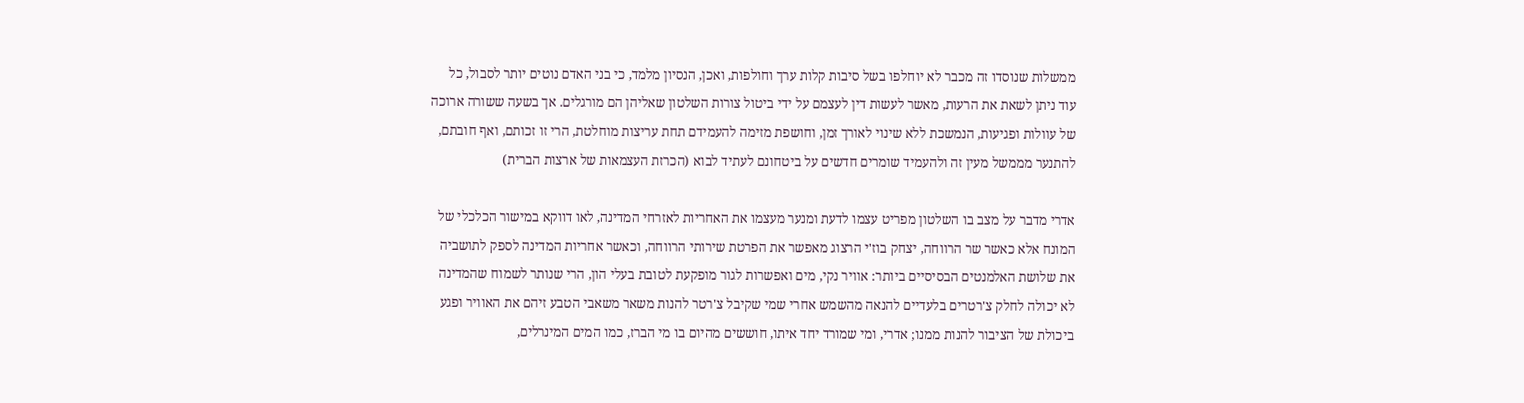ממשלות שנוסדו זה מכבר לא יוחלפו בשל סיבות קלות ערך וחולפות, ואכן, הנסיון מלמד, כי בני האדם נוטים יותר לסבול, כל עוד ניתן לשאת את הרעות, מאשר לעשות דין לעצמם על ידי ביטול צורות השלטון שאליהן הם מורגלים. אך בשעה ששורה ארוכה של עוולות ופגיעות, הנמשכת ללא שינוי לאורך זמן, וחושפת מזימה להעמידם תחת עריצות מוחלטת, הרי זו זכותם, ואף חובתם, להתנער מממשל מעין זה ולהעמיד שומרים חדשים על ביטחונם לעתיד לבוא (הכרזת העצמאות של ארצות הברית)

אדרי מדבר על מצב בו השלטון מפריט עצמו לדעת ומנער מעצמו את האחריות לאזרחי המדינה, לאו דווקא במישור הכלכלי של המונח אלא כאשר שר הרווחה, יצחק בוז'י הרצוג מאפשר את הפרטת שירותי הרווחה, וכאשר אחריות המדינה לספק לתושביה את שלושת האלמנטים הבסיסיים ביותר: אוויר נקי, מים ואפשרות לגור מופקעת לטובת בעלי הון, הרי שנותר לשמוח שהמדינה לא יכולה לחלק צ'רטרים בלעדיים להנאה מהשמש אחרי שמי שקיבל צ'רטר להנות משאר משאבי הטבע זיהם את האוויר ופגע ביכולת של הציבור להנות ממנו; אדרי, ומי שמורד יחד איתו, חוששים מהיום בו מי הברז, כמו המים המינרלים,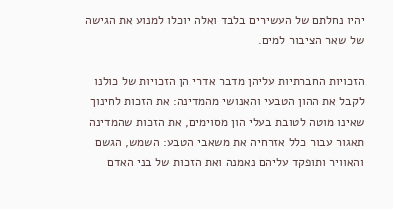יהיו נחלתם של העשירים בלבד ואלה יוכלו למנוע את הגישה של שאר הציבור למים.

הזכויות החברתיות עליהן מדבר אדרי הן הזכויות של כולנו לקבל את ההון הטבעי והאנושי מהמדינה: את הזכות לחינוך שאינו מוטה לטובת בעלי הון מסוימים, את הזכות שהמדינה תאגור עבור כלל אזרחיה את משאבי הטבע: השמש, הגשם והאוויר ותופקד עליהם נאמנה ואת הזכות של בני האדם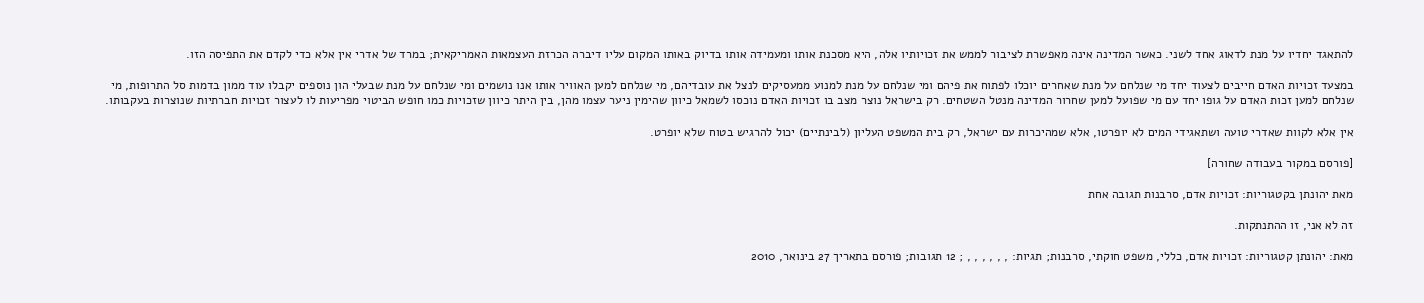להתאגד יחדיו על מנת לדאוג אחד לשני. כאשר המדינה אינה מאפשרת לציבור לממש את זכויותיו אלה, היא מסכנת אותו ומעמידה אותו בדיוק באותו המקום עליו דיברה הכרזת העצמאות האמריקאית; במרד של אדרי אין אלא כדי לקדם את התפיסה הזו.

במצעד זכויות האדם חייבים לצעוד יחד מי שנלחם על מנת שאחרים יוכלו לפתוח את פיהם ומי שנלחם על מנת למנוע ממעסיקים לנצל את עובדיהם, מי שנלחם למען האוויר אותו אנו נושמים ומי שנלחם על מנת שבעלי הון נוספים יקבלו עוד ממון בדמות סל התרופות, מי שנלחם למען זכות האדם על גופו יחד עם מי שפועל למען שחרור המדינה מנטל השטחים. רק בישראל נוצר מצב בו זכויות האדם נוכסו לשמאל כיוון שהימין ניער עצמו מהן, בין היתר כיוון שזכויות כמו חופש הביטוי מפריעות לו לעצור זכויות חברתיות שנוצרות בעקבותו.

אין אלא לקוות שאדרי טועה ושתאגידי המים לא יופרטו, אלא שמהיכרות עם ישראל, רק בית המשפט העליון (לבינתיים) יכול להרגיש בטוח שלא יופרט.

[פורסם במקור בעבודה שחורה]

מאת יהונתן בקטגוריות: זכויות אדם, סרבנות תגובה אחת

זה לא אני, זו ההתנתקות.

מאת: יהונתן קטגוריות: זכויות אדם, כללי, משפט חוקתי, סרבנות; תגיות: , , , , , , ; 12 תגובות; פורסם בתאריך 27 בינואר, 2010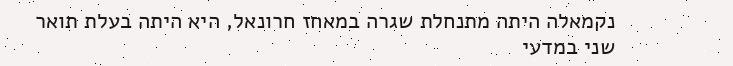נקמאלה היתה מתנחלת שגרה במאחז חרונאל, היא היתה בעלת תואר שני במדעי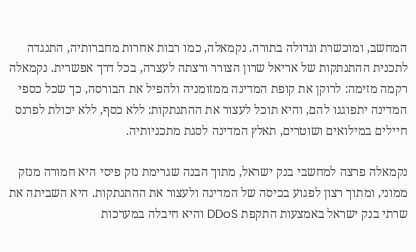המחשב, ומוכשרת וגדולה בתורה. נקמאלה, כמו רבות אחרות מחברותיה, התנגדה לתכנית ההתנתקות של אריאל שרון הצורר ורצתה לעצרה, בכל דרך אפשרית. נקמאלה רקמה מזימה: לרוקן את קופת המדינה ממזומניה ולהפיל את הבורסה, כך שכל כספי המדינה יתפוגגו להם, והיא תוכל לעצור את ההתנתקות: ללא כסף, ללא יכולת לפרנס חיילים במילואים ושוטרים, תאלץ המדינה לסגת מתכניותיה.

נקמאלה פרצה למחשבי בנק ישראל, מתוך הבנה שגרימת נזק פיסי היא חמורה מנזק ממוני, ומתוך רצון לפגוע בכיסה של המדינה ולעצור את ההתנתקות. היא השביתה את שרתי בנק ישראל באמצעות התקפת DDoS והיא חיבלה במערכות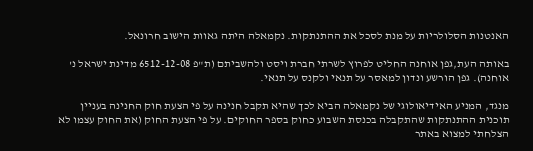האנטנות הסלולריות על מנת לסכל את ההתנתקות. נקמאלה היתה גאוות הישוב חרונאל.

באותה העת,גפן אוחנה החליט לפרוץ לשרתי חברת ויסט ולהשביתם (ת"פ 6512-12-08 מדינת ישראל נ' אוחנה). גפן הורשע ונדון למאסר על תנאי ולקנס על תנאי.

מנגד, המניע האידיאולוגי של נקמאלה הביא לכך שהיא תקבל חנינה על פי הצעת חוק החנינה בעניין תוכנית ההתנתקות שהתקבלה בכנסת השבוע כחוק בספר החוקים. על פי הצעת החוק (את החוק עצמו לא הצלחתי למצוא באתר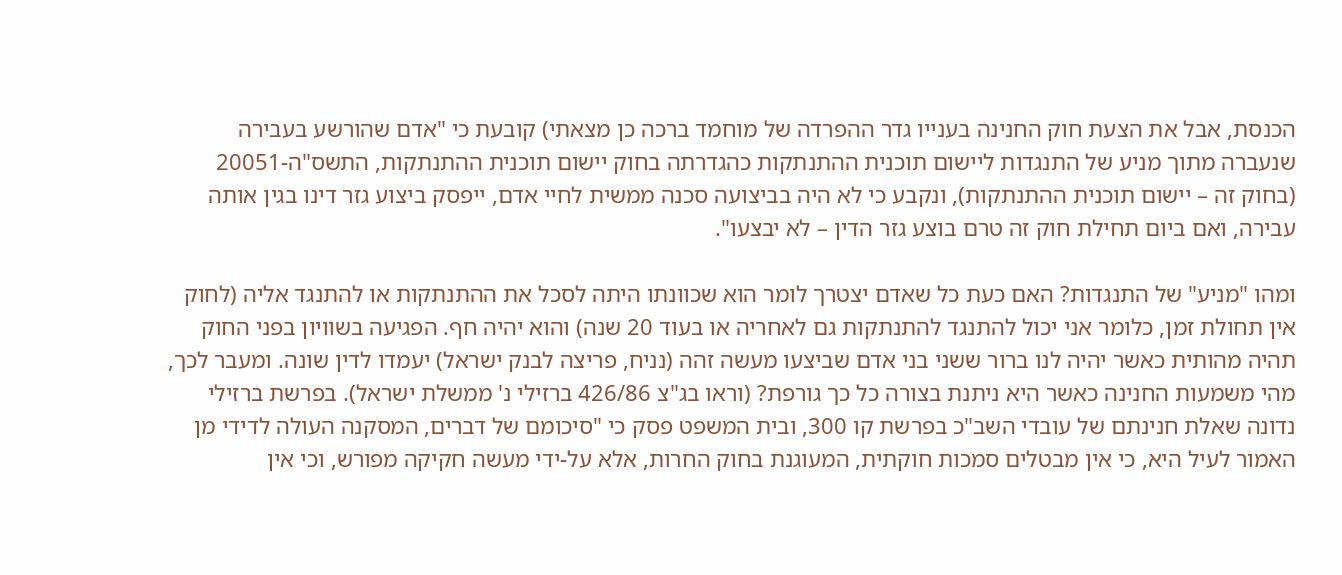הכנסת, אבל את הצעת חוק החנינה בענייו גדר ההפרדה של מוחמד ברכה כן מצאתי) קובעת כי "אדם שהורשע בעבירה שנעברה מתוך מניע של התנגדות ליישום תוכנית ההתנתקות כהגדרתה בחוק יישום תוכנית ההתנתקות, התשס"ה-20051 (בחוק זה – יישום תוכנית ההתנתקות), ונקבע כי לא היה בביצועה סכנה ממשית לחיי אדם, ייפסק ביצוע גזר דינו בגין אותה עבירה, ואם ביום תחילת חוק זה טרם בוצע גזר הדין – לא יבצעו".

ומהו "מניע" של התנגדות? האם כעת כל שאדם יצטרך לומר הוא שכוונתו היתה לסכל את ההתנתקות או להתנגד אליה (לחוק אין תחולת זמן, כלומר אני יכול להתנגד להתנתקות גם לאחריה או בעוד 20 שנה) והוא יהיה חף. הפגיעה בשוויון בפני החוק תהיה מהותית כאשר יהיה לנו ברור ששני בני אדם שביצעו מעשה זהה (נניח, פריצה לבנק ישראל) יעמדו לדין שונה. ומעבר לכך, מהי משמעות החנינה כאשר היא ניתנת בצורה כל כך גורפת? (וראו בג"צ 426/86 ברזילי נ' ממשלת ישראל). בפרשת ברזילי נדונה שאלת חנינתם של עובדי השב"כ בפרשת קו 300, ובית המשפט פסק כי "סיכומם של דברים, המסקנה העולה לדידי מן האמור לעיל היא, כי אין מבטלים סמכות חוקתית, המעוגנת בחוק החרות, אלא על-ידי מעשה חקיקה מפורש, וכי אין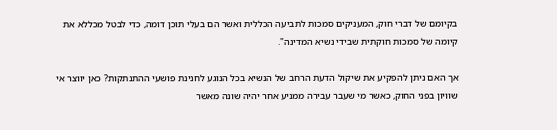בקיומם של דברי חוק, המעניקים סמכות לתביעה הכללית ואשר הם בעלי תוכן דומה, כדי לבטל מכללא את קיומה של סמכות חוקתית שבידי נשיא המדינה".

אך האם ניתן להפקיע את שיקול הדעת הרחב של הנשיא בכל הנוגע לחנינת פושעי ההתנתקות? כאן יווצר אי שוויון בפני החוק, כאשר מי שעבר עבירה ממניע אחר יהיה שונה מאשר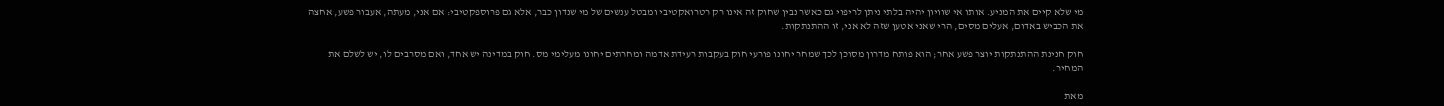מי שלא קיים את המניע. אותו אי שוויון יהיה בלתי ניתן לריפוי גם כאשר נבין שחוק זה אינו רק רטרואקטיבי ומבטל ענשים של מי שנדון כבר, אלא גם פרוספקטיבי: אם אני, מעתה, אעבור פשע, אחצה את הכביש באדום, אעלים מסים, הרי שאני אטען שזה לא אני, זו ההתנתקות.

חוק חנינת ההתנתקות יוצר פשע אחר; הוא פותח מדרון מסוכן לכך שמחר יחונו פורעי חוק בעקבות רעידת אדמה ומחרתים יחונו מעלימי מס. חוק במדינה יש אחד, ואם מסרבים לו, יש לשלם את המחיר.

מאת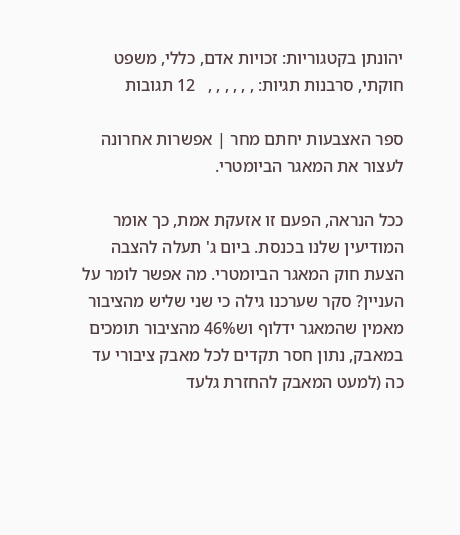יהונתן בקטגוריות: זכויות אדם, כללי, משפט חוקתי, סרבנות תגיות: , , , , , ,   12 תגובות

ספר האצבעות יחתם מחר | אפשרות אחרונה לעצור את המאגר הביומטרי.

ככל הנראה, הפעם זו אזעקת אמת, כך אומר המודיעין שלנו בכנסת. ביום ג' תעלה להצבה הצעת חוק המאגר הביומטרי. מה אפשר לומר על העניין? סקר שערכנו גילה כי שני שליש מהציבור מאמין שהמאגר ידלוף וש46% מהציבור תומכים במאבק, נתון חסר תקדים לכל מאבק ציבורי עד כה (למעט המאבק להחזרת גלעד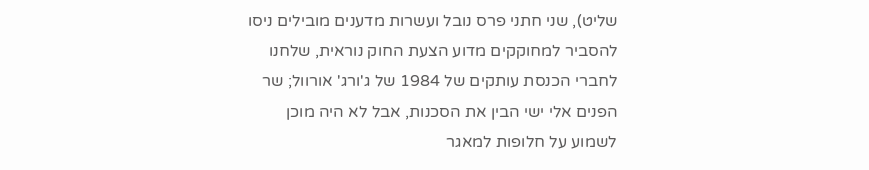שליט), שני חתני פרס נובל ועשרות מדענים מובילים ניסו להסביר למחוקקים מדוע הצעת החוק נוראית, שלחנו לחברי הכנסת עותקים של 1984 של ג'ורג' אורוול; שר הפנים אלי ישי הבין את הסכנות, אבל לא היה מוכן לשמוע על חלופות למאגר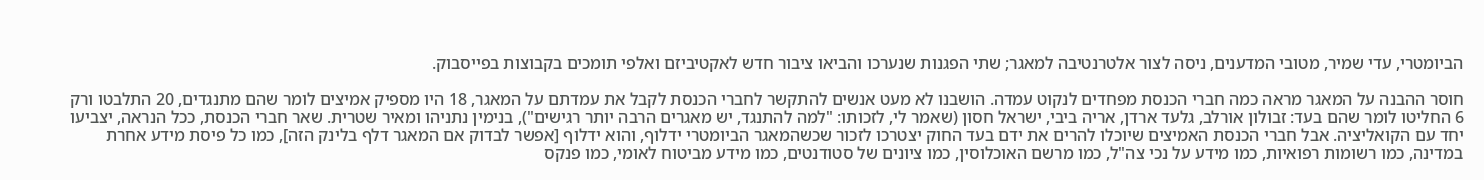הביומטרי, עדי שמיר, מטובי המדענים, ניסה לצור אלטרנטיבה למאגר; שתי הפגנות שנערכו והביאו ציבור חדש לאקטיביזם ואלפי תומכים בקבוצות בפייסבוק.

חוסר ההבנה על המאגר מראה כמה חברי הכנסת מפחדים לנקוט עמדה. הושבנו לא מעט אנשים להתקשר לחברי הכנסת לקבל את עמדתם על המאגר, 18 היו מספיק אמיצים לומר שהם מתנגדים, 20 התלבטו ורק 6 החליטו לומר שהם בעד: זבולון אורלב, גלעד ארדן, אריה ביבי, ישראל חסון (שאמר לי, לזכותו: "למה להתנגד, יש מאגרים הרבה יותר רגישים"), בנימין נתניהו ומאיר שטרית. שאר חברי הכנסת, ככל הנראה, יצביעו יחד עם הקואליציה. אבל חברי הכנסת האמיצים שיוכלו להרים את ידם בעד החוק יצטרכו לזכור שכשהמאגר הביומטרי ידלוף, והוא ידלוף [אפשר לבדוק אם המאגר דלף בלינק הזה], כמו כל פיסת מידע אחרת במדינה, כמו רשומות רפואיות, כמו מידע על נכי צה"ל, כמו מרשם האוכלוסין, כמו ציונים של סטודנטים, כמו מידע מביטוח לאומי, כמו פנקס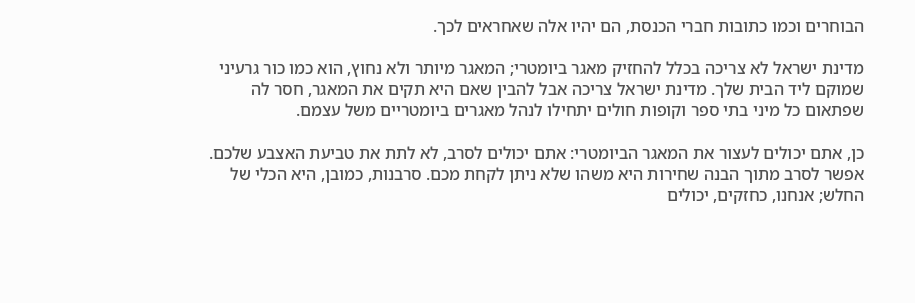הבוחרים וכמו כתובות חברי הכנסת, הם יהיו אלה שאחראים לכך.

מדינת ישראל לא צריכה בכלל להחזיק מאגר ביומטרי; המאגר מיותר ולא נחוץ, הוא כמו כור גרעיני שמוקם ליד הבית שלך. מדינת ישראל צריכה אבל להבין שאם היא תקים את המאגר, חסר לה שפתאום כל מיני בתי ספר וקופות חולים יתחילו לנהל מאגרים ביומטריים משל עצמם.

כן, אתם יכולים לעצור את המאגר הביומטרי: אתם יכולים לסרב, לא לתת את טביעת האצבע שלכם. אפשר לסרב מתוך הבנה שחירות היא משהו שלא ניתן לקחת מכם. סרבנות, כמובן, היא הכלי של החלש; אנחנו, כחזקים, יכולים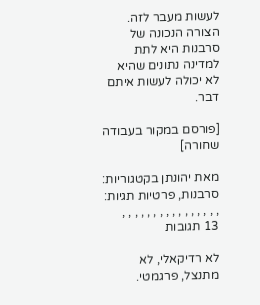לעשות מעבר לזה. הצורה הנכונה של סרבנות היא לתת למדינה נתונים שהיא לא יכולה לעשות איתם דבר.

[פורסם במקור בעבודה שחורה]

מאת יהונתן בקטגוריות: סרבנות, פרטיות תגיות: , , , , , , , , , , , , , , , ,   13 תגובות

לא רדיקאלי, לא מתנצל, פרגמטי.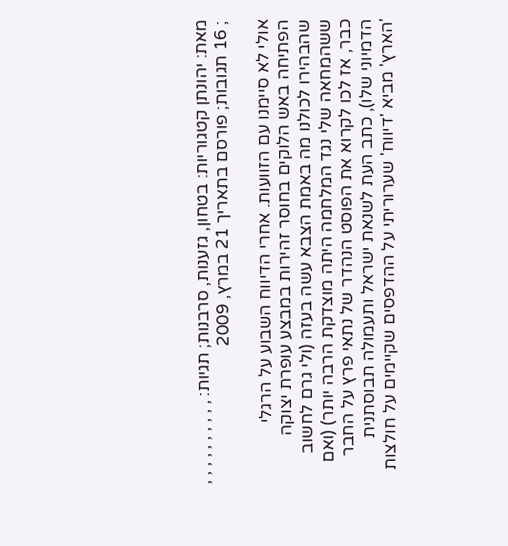מאת: יהונתן קטגוריות: בטחון, גזענות, סרבנות; תגיות: , , , , , , , , , , ; 16 תגובות; פורסם בתאריך 21 במרץ, 2009

אולי לא סיימנו עם הזוועות. אחרי הדיווח השבוע על הרגלי הפתיחה באש הלוקים בחוסר זהירות במבצע עופרת יצוקה שהבהירו לכולנו מה באמת הצבא עשה בעזה (ולי גרם לחשוב ששהמחאה שלי נגד המלחמה היתה מוצדקת הרבה יותר) (ואם כבר, אז לכו לקרוא את הפוסט הנהדר של נתאי פרץ על החבר הדמיוני שלו), כתב העת לשנאת ישראל ותעמולה תבוסתנית 'הארץ' מביא 'דיווח' שערוריתי על ההדפסים שקיימים על חולצות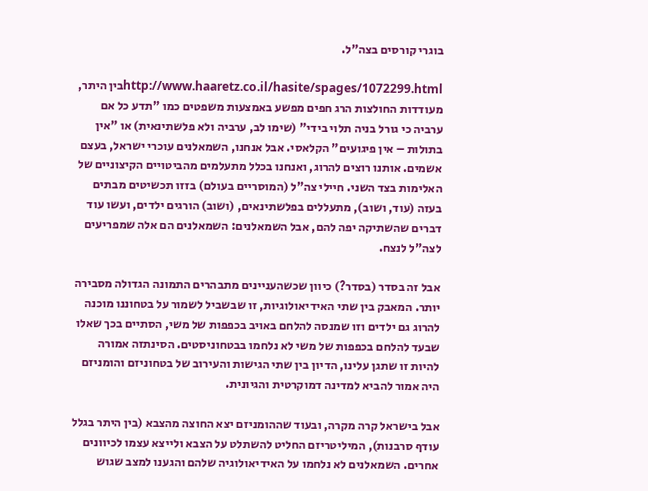בוגרי קורסים בצה"ל.

http://www.haaretz.co.il/hasite/spages/1072299.htmlבין היתר, מעודדות החולצות הרג חפים מפשע באמצעות משפטים כמו "תדע כל אם ערביה כי גורל בניה תלוי בידי" (שימו לב, ערביה ולא פלשתינאית) או "אין בתולות – אין פיגועים" הקלאסי. אבל אנחנו, השמאלנים עוכרי ישראל, בעצם אשמים. אותנו רוצים להרוג, ואנחנו בכלל מתעלמים מהביטויים הקיצוניים של האלימות בצד השני. חיילי צה"ל (המוסריים בעולם) בזזו תכשיטים מבתים בעזה (עוד, ושוב), מתעללים בפלשתינאים, (ושוב) הורגים ילדים, ועשו עוד דברים שהשתיקה יפה להם, אבל השמאלנים: השמאלנים הם אלה שמפריעים לצה"ל לנצח.

אבל זה בסדר (בסדר?) כיוון שכשהעניינים מתבהרים התמונה הגדולה מסבירה יותר. המאבק בין שתי האידיאולוגיות, זו שבשביל לשמור על בטחוננו מוכנה להרוג גם ילדים וזו שמנסה להלחם באויב בכפפות של משי, הסתיים בכך שאלו שבעד להלחם בכפפות של משי לא נלחמו בבטחוניסטים. הסינתזה אמורה להיות זו שתגן עלינו, הדיון בין שתי הגישות והעירוב של בטחוניזם והומניזם היה אמור להביא למדינה דמוקרטית והגיונית.

אבל בישראל קרה מקרה, ובעוד שההומניזם יצא החוצה מהצבא (בין היתר בגלל עודף סרבנות), המיליטריזם החליט להשתלט על הצבא ולייצא עצמו לכיוונים אחרים. השמאלנים לא נלחמו על האידיאולוגיה שלהם והגענו למצב שגוש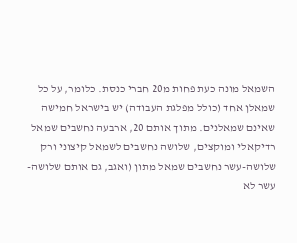השמאל מונה כעת פחות מ20 חברי כנסת. כלומר, על כל שמאלן אחד (כולל מפלגת העבודה) יש בישראל חמישה שאינם שמאלנים. מתוך אותם 20, ארבעה נחשבים שמאל רדיקאלי ומוקצים, שלושה נחשבים לשמאל קיצוני ורק שלושה-עשר נחשבים שמאל מתון (ואגב, גם אותם שלושה-עשר לא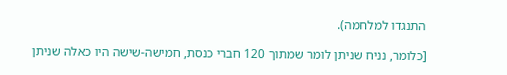התנגדו למלחמה).

[כלומר, נניח שניתן לומר שמתוך 120 חברי כנסת, חמישה-שישה היו כאלה שניתן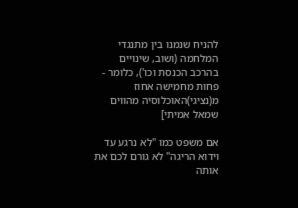להניח שנמנו בין מתנגדי המלחמה (ושוב, שינויים בהרכב הכנסת וכו'), כלומר - פחות מחמישה אחוז מ(נציגי)האוכלוסיה מהווים שמאל אמיתי]

אם משפט כמו "לא נרגע עד וידוא הריגה" לא גורם לכם את אותה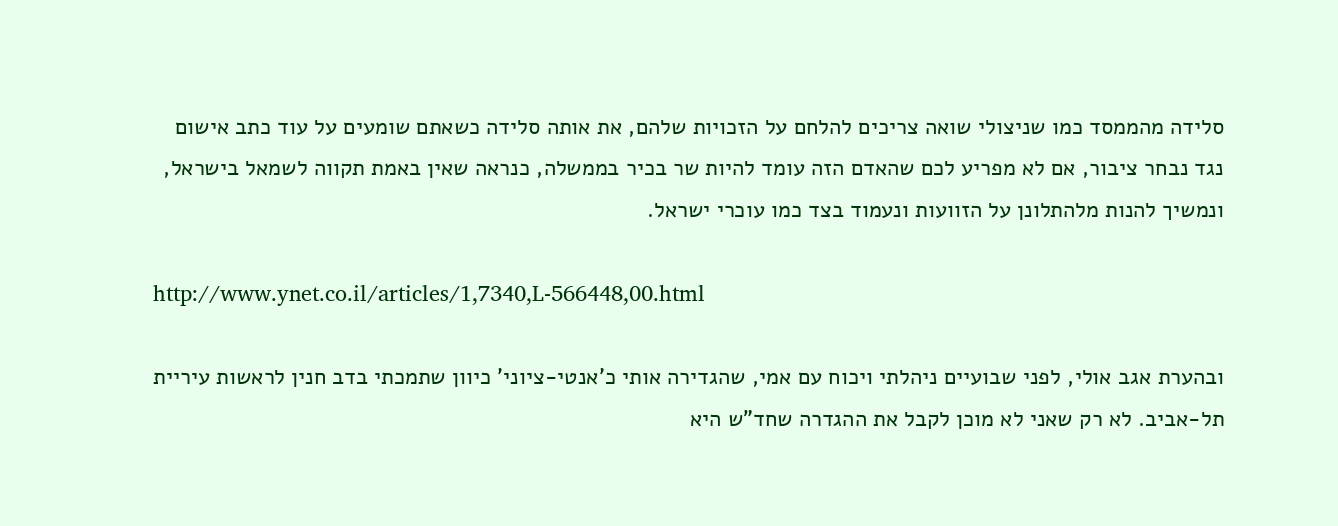סלידה מהממסד כמו שניצולי שואה צריכים להלחם על הזכויות שלהם, את אותה סלידה כשאתם שומעים על עוד כתב אישום נגד נבחר ציבור, אם לא מפריע לכם שהאדם הזה עומד להיות שר בכיר בממשלה, כנראה שאין באמת תקווה לשמאל בישראל, ונמשיך להנות מלהתלונן על הזוועות ונעמוד בצד כמו עוכרי ישראל.

http://www.ynet.co.il/articles/1,7340,L-566448,00.html

ובהערת אגב אולי, לפני שבועיים ניהלתי ויכוח עם אמי, שהגדירה אותי כ'אנטי-ציוני' כיוון שתמכתי בדב חנין לראשות עיריית תל-אביב. לא רק שאני לא מוכן לקבל את ההגדרה שחד"ש היא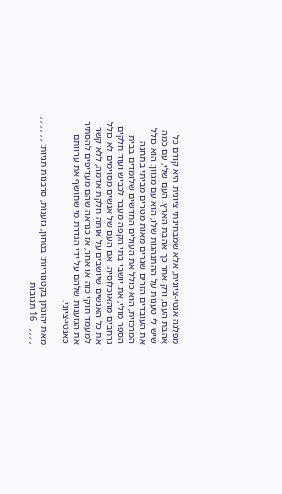מפלגה אנטי-ציונית, אלא שמבחינתי ציונית היא קודם כל אהבת העם, ורק אחר כך אהבת הארץ. העם שלי, עם כמה שיש לי טענות על ההתנהגות שלו, הוא עם מגוון: הוא כולל את העובדים הזרים שגרים מאות מטרים מביתי בתחנה המרכזית, הוא כולל את העולים החדשים שלומדים בבית הספר מולי, את יושבי בתי הקפה מעבר לכביש ועוד חלקים נרחבים מהאוכלוסיה. אם העם של אנשים מסוימים לא כולל את כל האנשים שיושבים על אותה חלקת אדמה, ללא קשר למעמד חוקי כזה או אחר, אז כנראה שהם מעדיפים להסתיר את הגזענות שלהם על ידי הגדרת מי שחושף את ערוותם כאנטי-ציוני.

מאת יהונתן בקטגוריות: בטחון, גזענות, סרבנות תגיות: , , , , , , , , , ,   16 תגובות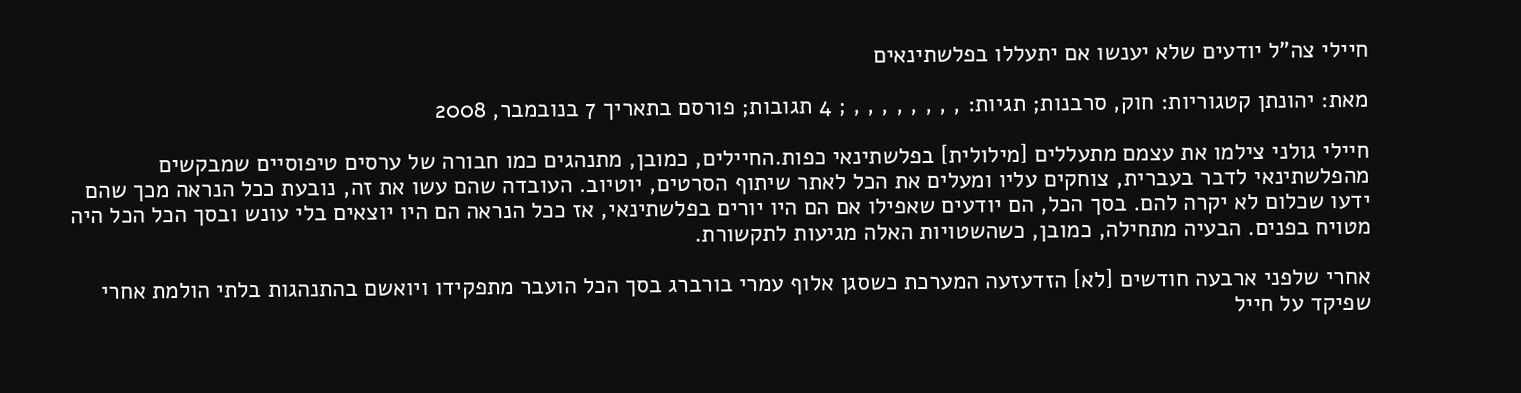חיילי צה"ל יודעים שלא יענשו אם יתעללו בפלשתינאים

מאת: יהונתן קטגוריות: חוק, סרבנות; תגיות: , , , , , , , , ; 4 תגובות; פורסם בתאריך 7 בנובמבר, 2008

חיילי גולני צילמו את עצמם מתעללים [מילולית] בפלשתינאי כפות.החיילים, כמובן, מתנהגים כמו חבורה של ערסים טיפוסיים שמבקשים מהפלשתינאי לדבר בעברית, צוחקים עליו ומעלים את הכל לאתר שיתוף הסרטים, יוטיוב. העובדה שהם עשו את זה, נובעת ככל הנראה מכך שהם ידעו שכלום לא יקרה להם. בסך הכל, הם יודעים שאפילו אם הם היו יורים בפלשתינאי, אז ככל הנראה הם היו יוצאים בלי עונש ובסך הכל הכל היה מטויח בפנים. הבעיה מתחילה, כמובן, כשהשטויות האלה מגיעות לתקשורת.

אחרי שלפני ארבעה חודשים [לא] הזדעזעה המערכת כשסגן אלוף עמרי בורברג בסך הכל הועבר מתפקידו ויואשם בהתנהגות בלתי הולמת אחרי שפיקד על חייל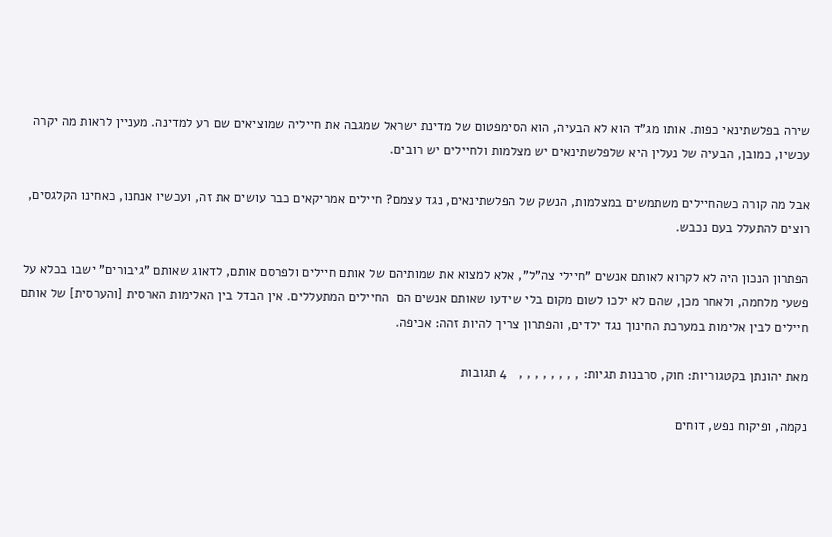שירה בפלשתינאי כפות. אותו מג"ד הוא לא הבעיה, הוא הסימפטום של מדינת ישראל שמגבה את חייליה שמוציאים שם רע למדינה. מעניין לראות מה יקרה עכשיו, כמובן, הבעיה של נעלין היא שלפלשתינאים יש מצלמות ולחיילים יש רובים.

אבל מה קורה כשהחיילים משתמשים במצלמות, הנשק של הפלשתינאים, נגד עצמם? חיילים אמריקאים כבר עושים את זה, ועכשיו אנחנו, כאחינו הקלגסים, רוצים להתעלל בעם נכבש.

הפתרון הנכון היה לא לקרוא לאותם אנשים "חיילי צה"ל", אלא למצוא את שמותיהם של אותם חיילים ולפרסם אותם, לדאוג שאותם "גיבורים" ישבו בכלא על פשעי מלחמה, ולאחר מכן, שהם לא ילכו לשום מקום בלי שידעו שאותם אנשים הם  החיילים המתעללים. אין הבדל בין האלימות הארסית [והערסית] של אותם חיילים לבין אלימות במערכת החינוך נגד ילדים, והפתרון צריך להיות זהה: אכיפה.

מאת יהונתן בקטגוריות: חוק, סרבנות תגיות: , , , , , , , ,   4 תגובות

נקמה, ופיקוח נפש, דוחים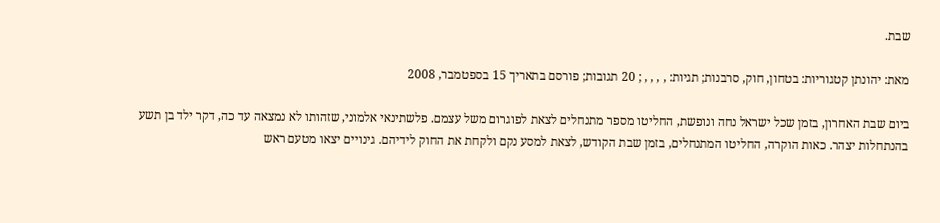שבת.

מאת: יהונתן קטגוריות: בטחון, חוק, סרבנות; תגיות: , , , , ; 20 תגובות; פורסם בתאריך 15 בספטמבר, 2008

ביום שבת האחרון, בזמן שכל ישראל נחה ונופשת, החליטו מספר מתנחלים לצאת לפוגרום משל עצמם. פלשתינאי אלמוני, שזהותו לא נמצאה עד כה, דקר ילד בן תשע בהנתחלות יצהר. כאות הוקרה, החליטו המתנחלים, בזמן שבת הקודש, לצאת למסע נקם ולקחת את החוק לידיהם. גינויים יצאו מטעם ראש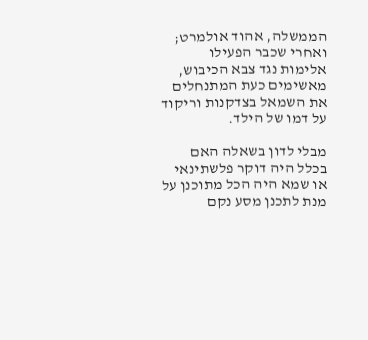הממשלה, אהוד אולמרט; ואחרי שכבר הפעילו אלימות נגד צבא הכיבוש, מאשימים כעת המתנחלים את השמאל בצדקנות וריקוד על דמו של הילד.

מבלי לדון בשאלה האם בכלל היה דוקר פלשתינאי או שמא היה הכל מתוכנן על מנת לתכנן מסע נקם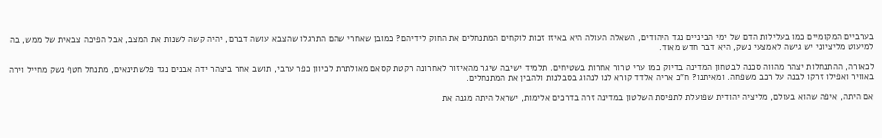בערביים המקומיים כמו בעלילות הדם של ימי הביניים נגד היהודים, השאלה העולה היא באיזו זכות לוקחים המתנחלים את החוק לידיהם? כמובן שאחרי שהם התרגלו שהצבא עושה דברם, יהיה קשה לשנות את המצב, אבל הפיכה צבאית של ממש, בה למיעוט מליציוני יש גישה לאמצעי נשק, היא דבר חדש מאוד.

לכאורה, ההתנחלות יצהר מהווה סכנה לבטחון המדינה בדיוק כמו ערי טרור אחרות בשטיחים. תלמיד ישיבה שיגר מהאיזור לאחרונה רקטת קסאם מאולתרת לכיוון כפר ערבי, תושב אחר ביצהר ידה אבנים נגד פלשתינאים, מתנחל חטף נשק מחייל וירה באוויר ואפילו זרקו לבנה על רכב משפחה. ומאיתנו? ח"כ אריה אלדד קורא לנו לנהוג בסבלנות ולהבין את המתנחלים.

אם היתה, איפה שהוא בעולם, מליציה יהודית שפועלת לתפיסת השלטון במדינה זרה בדרכים אלימות, ישראל היתה מגנה את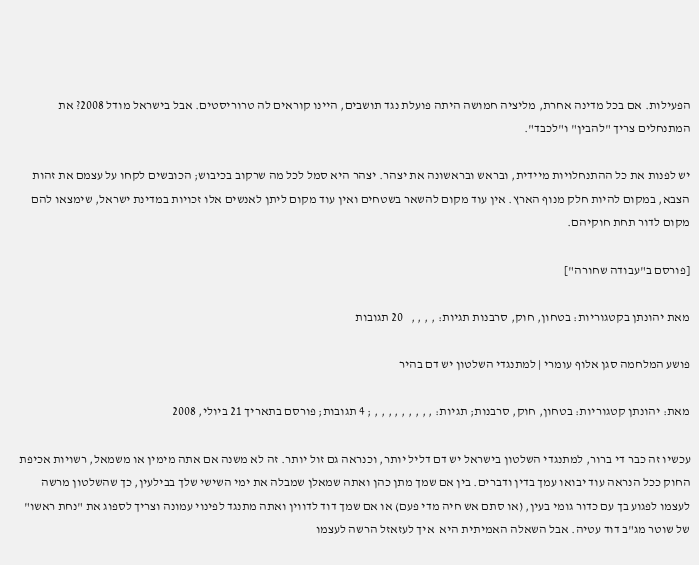הפעילות. אם בכל מדינה אחרת, מליציה חמושה היתה פועלת נגד תושבים, היינו קוראים לה טרוריסטים. אבל בישראל מודל 2008? את המתנחלים צריך "להבין" ו"לכבד".

יש לפנות את כל ההתנחלויות מיידית, ובראש ובראשונה את יצהר. יצהר היא סמל לכל מה שרקוב בכיבוש; הכובשים לקחו על עצמם את זהות הצבא, במקום להיות חלק מנוף הארץ. אין עוד מקום להשאר בשטחים ואין עוד מקום ליתן לאנשים אלו זכויות במדינת ישראל, שימצאו להם מקום לדור תחת חוקיהם.

[פורסם ב"עבודה שחורה"]

מאת יהונתן בקטגוריות: בטחון, חוק, סרבנות תגיות: , , , ,   20 תגובות

פושע המלחמה סגן אלוף עומרי | למתנגדי השלטון יש דם בהיר

מאת: יהונתן קטגוריות: בטחון, חוק, סרבנות; תגיות: , , , , , , , , , ; 4 תגובות; פורסם בתאריך 21 ביולי, 2008

עכשיו זה כבר די ברור, למתנגדי השלטון בישראל יש דם דליל יותר, וכנראה גם זול יותר. זה לא משנה אם אתה מימין או משמאל, רשויות אכיפת החוק ככל הנראה עוד יבואו עמך בדין ודברים. בין אם שמך מתן כהן ואתה שמאלן שמבלה את ימי השישי שלך בבילעין, כך שהשלטון מרשה לעצמו לפגוע בך עם כדור גומי בעין, (או סתם אש חיה מדי פעם) או אם שמך דוד לדווין ואתה מתנגד לפינוי עמונה וצריך לספוג את "נחת ראשו" של שוטר מג"ב דוד עטיה. אבל השאלה האמיתית היא  איך לעזאזל הרשה לעצמו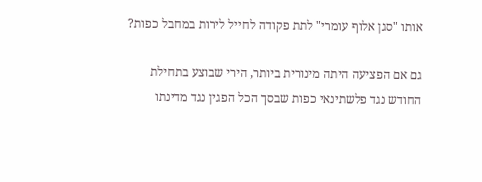אותו "סגן אלוף עומרי" לתת פקודה לחייל לירות במחבל כפות?

גם אם הפציעה היתה מינורית ביותר, הירי שבוצע בתחילת החודש נגד פלשתינאי כפות שבסך הכל הפגין נגד מדינתו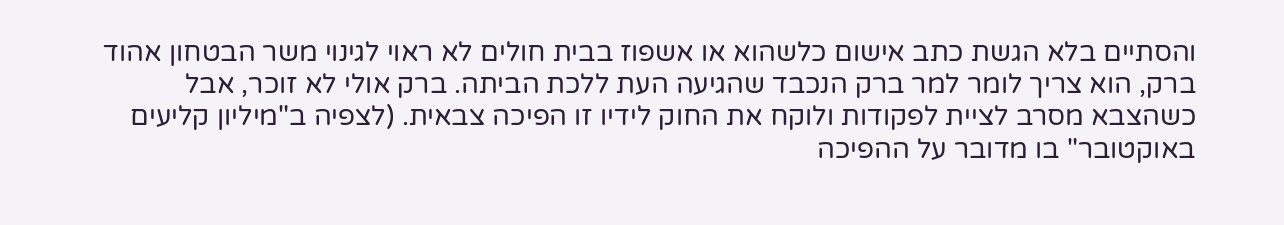והסתיים בלא הגשת כתב אישום כלשהוא או אשפוז בבית חולים לא ראוי לגינוי משר הבטחון אהוד ברק, הוא צריך לומר למר ברק הנכבד שהגיעה העת ללכת הביתה. ברק אולי לא זוכר, אבל כשהצבא מסרב לציית לפקודות ולוקח את החוק לידיו זו הפיכה צבאית. (לצפיה ב"מיליון קליעים באוקטובר" בו מדובר על ההפיכה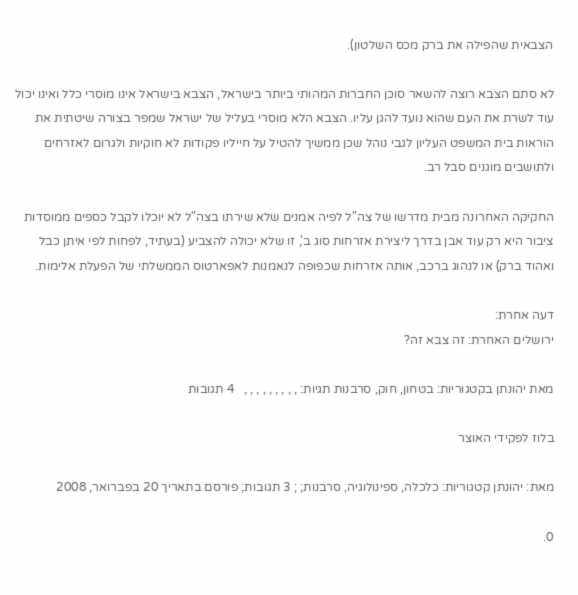הצבאית שהפילה את ברק מכס השלטון).

לא סתם הצבא רוצה להשאר סוכן החברות המהותי ביותר בישראל, הצבא בישראל אינו מוסרי כלל ואינו יכול עוד לשרת את העם שהוא נועד להגן עליו. הצבא הלא מוסרי בעליל של ישראל שמפר בצורה שיטתית את הוראות בית המשפט העליון לגבי נוהל שכן ממשיך להטיל על חייליו פקודות לא חוקיות ולגרום לאזרחים ולתושבים מוגנים סבל רב.

החקיקה האחרונה מבית מדרשו של צה"ל לפיה אמנים שלא שירתו בצה"ל לא יוכלו לקבל כספים ממוסדות ציבור היא רק עוד אבן בדרך ליצירת אזרחות סוג ב', זו שלא יכולה להצביע (בעתיד, לפחות לפי איתן כבל ואהוד ברק) או לנהוג ברכב, אותה אזרחות שכפופה לנאמנות לאפארטוס הממשלתי של הפעלת אלימות.

דעה אחרת:
ירושלים האחרת: זה צבא זה?

מאת יהונתן בקטגוריות: בטחון, חוק, סרבנות תגיות: , , , , , , , , ,   4 תגובות

בלוז לפקידי האוצר

מאת: יהונתן קטגוריות: כלכלה, ספינולוגיה, סרבנות; ; 3 תגובות; פורסם בתאריך 20 בפברואר, 2008

0.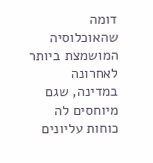דומה שהאוכלוסיה המושמצת ביותר לאחרונה במדינה, שגם מיוחסים לה כוחות עליונים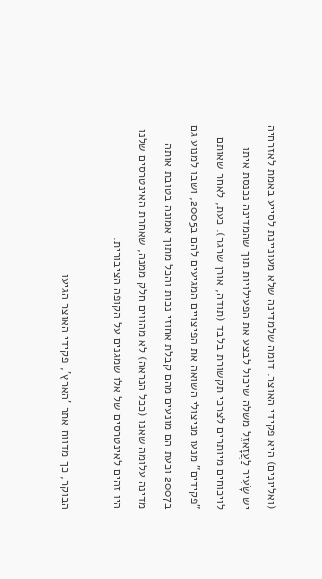(ואליונים) היא פקידי האוצר. דומה שלמדינה שלא מעוניינת לסייע באמת לאזרחיה יש שָׂעִיר לַעֲזָאזֵל משלה שיכול לבצע את הפעילויות תוך שהמדינה נכנסת איתו לויכוחים מיותרים לצרכי תקשורת בלבד (תודה, אורן שרגר). כעת, לאחר שאותם "פקידים" מנעו מניצולי השואה את הפיצויים המגיעים להם ב2005, ושבו למנוע גם ב2007 וכעת הם מונעים מהם קבלת אחוזי נכות והכל מתוך אמונה בטובת אותה מדינה עלומה שאנו (ככל הנראה) לא מהווים חלק ממנה, שאחרת האינטרסים שלנו היו זהים לאינטרסים של אלו שמגנים על הקופה הציבורית.

הבוקר, כך מדווח אתר 'הארץ', פקידי האוצר הגיעו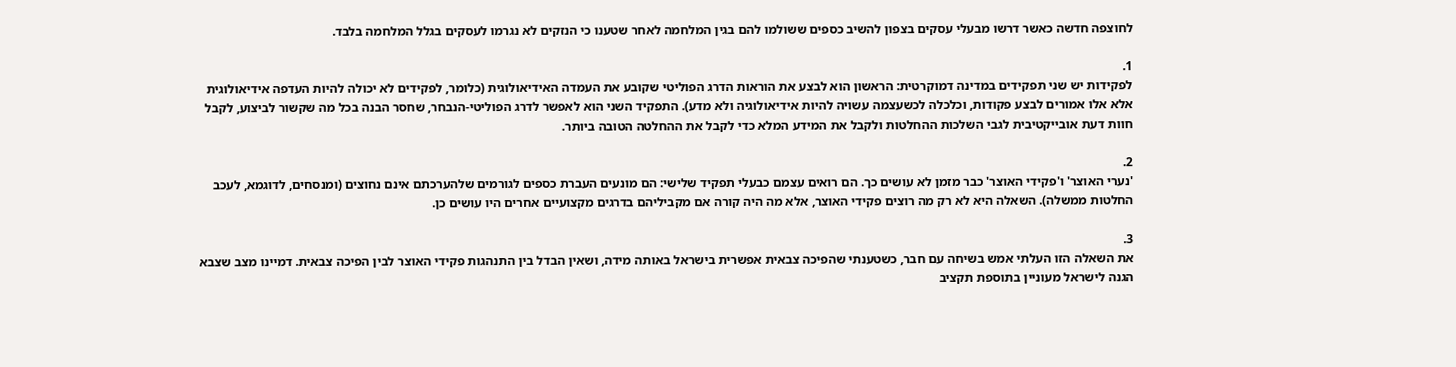לחוצפה חדשה כאשר דרשו מבעלי עסקים בצפון להשיב כספים ששולמו להם בגין המלחמה לאחר שטענו כי הנזקים לא נגרמו לעסקים בגלל המלחמה בלבד.

1.
לפקידות יש שני תפקידים במדינה דמוקרטית: הראשון הוא לבצע את הוראות הדרג הפוליטי שקובע את העמדה האידיאולוגית (כלומר, לפקידים לא יכולה להיות העדפה אידיאולוגית אלא אלו אמורים לבצע פקודות, וכלכלה לכשעצמה עשויה להיות אידיאולוגיה ולא מדע). התפקיד השני הוא לאפשר לדרג הפוליטי-הנבחר, שחסר הבנה בכל מה שקשור לביצוע, לקבל חוות דעת אובייקטיבית לגבי השלכות ההחלטות ולקבל את המידע המלא כדי לקבל את ההחלטה הטובה ביותר.

2.
'נערי האוצר' ו'פקידי האוצר' כבר מזמן לא עושים כך. הם רואים עצמם כבעלי תפקיד שלישי: הם מונעים העברת כספים לגורמים שלהערכתם אינם נחוצים (ומנסחים, לדוגמא, לעכב החלטות ממשלה). השאלה היא לא רק מה רוצים פקידי האוצר, אלא מה היה קורה אם מקביליהם בדרגים מקצועיים אחרים היו עושים כן.

3.
את השאלה הזו העלתי אמש בשיחה עם חבר, כשטענתי שהפיכה צבאית אפשרית בישראל באותה מידה, ושאין הבדל בין התנהגות פקידי האוצר לבין הפיכה צבאית. דמיינו מצב שצבא הגנה לישראל מעוניין בתוספת תקציב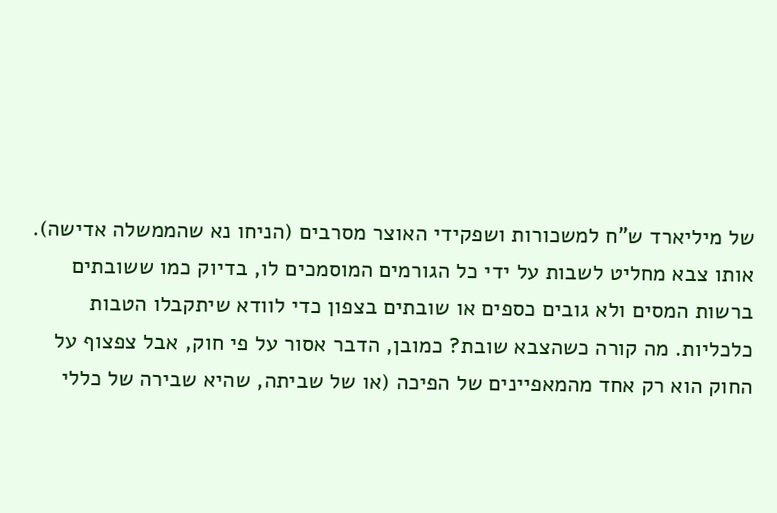של מיליארד ש"ח למשכורות ושפקידי האוצר מסרבים (הניחו נא שהממשלה אדישה). אותו צבא מחליט לשבות על ידי כל הגורמים המוסמכים לו, בדיוק כמו ששובתים ברשות המסים ולא גובים כספים או שובתים בצפון כדי לוודא שיתקבלו הטבות כלכליות. מה קורה כשהצבא שובת? כמובן, הדבר אסור על פי חוק, אבל צפצוף על החוק הוא רק אחד מהמאפיינים של הפיכה (או של שביתה, שהיא שבירה של כללי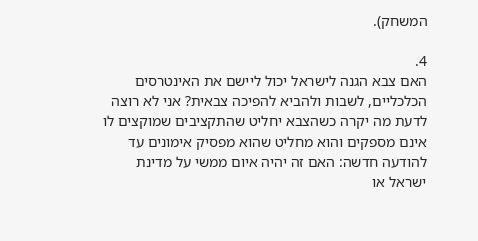המשחק).

4.
האם צבא הגנה לישראל יכול ליישם את האינטרסים הכלכליים, לשבות ולהביא להפיכה צבאית? אני לא רוצה לדעת מה יקרה כשהצבא יחליט שהתקציבים שמוקצים לו אינם מספקים והוא מחליט שהוא מפסיק אימונים עד להודעה חדשה: האם זה יהיה איום ממשי על מדינת ישראל או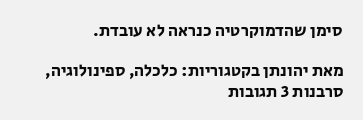סימן שהדמוקרטיה כנראה לא עובדת.

מאת יהונתן בקטגוריות: כלכלה, ספינולוגיה, סרבנות 3 תגובות